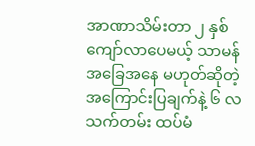အာဏာသိမ်းတာ ၂ နှစ်ကျော်လာပေမယ့် သာမန်အခြေအနေ မဟုတ်ဆိုတဲ့ အကြောင်းပြချက်နဲ့ ၆ လသက်တမ်း ထပ်မံ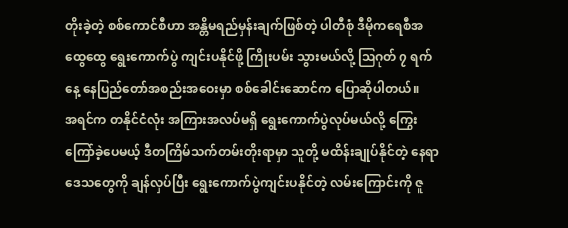တိုးခဲ့တဲ့ စစ်ကောင်စီဟာ အန္တိမရည်မှန်းချက်ဖြစ်တဲ့ ပါတီစုံ ဒီမိုကရေစီအထွေထွေ ရွေးကောက်ပွဲ ကျင်းပနိုင်ဖို့ ကြိုးပမ်း သွားမယ်လို့ ဩဂုတ် ၇ ရက်နေ့ နေပြည်တော်အစည်းအဝေးမှာ စစ်ခေါင်းဆောင်က ပြောဆိုပါတယ်။
အရင်က တနိုင်ငံလုံး အကြားအလပ်မရှိ ရွေးကောက်ပွဲလုပ်မယ်လို့ ကြွေးကြော်ခဲ့ပေမယ့် ဒီတကြိမ်သက်တမ်းတိုးရာမှာ သူတို့ မထိန်းချုပ်နိုင်တဲ့ နေရာဒေသတွေကို ချန်လှပ်ပြီး ရွေးကောက်ပွဲကျင်းပနိုင်တဲ့ လမ်းကြောင်းကို ဇူ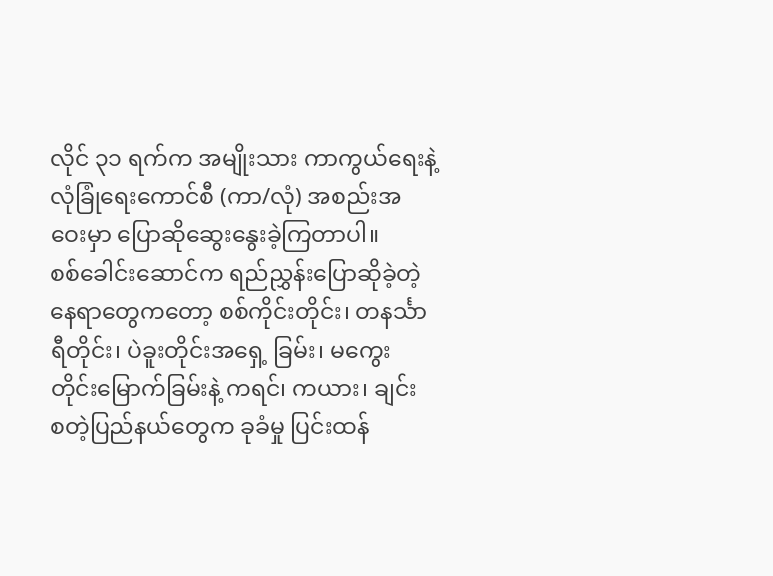လိုင် ၃၁ ရက်က အမျိုးသား ကာကွယ်ရေးနဲ့ လုံခြုံရေးကောင်စီ (ကာ/လုံ) အစည်းအဝေးမှာ ပြောဆိုဆွေးနွေးခဲ့ကြတာပါ။
စစ်ခေါင်းဆောင်က ရည်ညွှန်းပြောဆိုခဲ့တဲ့ နေရာတွေကတော့ စစ်ကိုင်းတိုင်း၊ တနင်္သာရီတိုင်း၊ ပဲခူးတိုင်းအရှေ့ ခြမ်း၊ မကွေး တိုင်းမြောက်ခြမ်းနဲ့ ကရင်၊ ကယား၊ ချင်း စတဲ့ပြည်နယ်တွေက ခုခံမှု ပြင်းထန်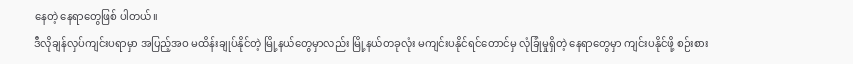နေတဲ့ နေရာတွေဖြစ် ပါတယ်။
ဒီလိုချန်လှပ်ကျင်းပရာမှာ အပြည့်အဝ မထိန်းချုပ်နိုင်တဲ့ မြို့နယ်တွေမှာလည်း မြို့နယ်တခုလုံး မကျင်းပနိုင်ရင်တောင်မှ လုံခြုံမှုရှိတဲ့ နေရာတွေမှာ ကျင်းပနိုင်ဖို့ စဉ်းစား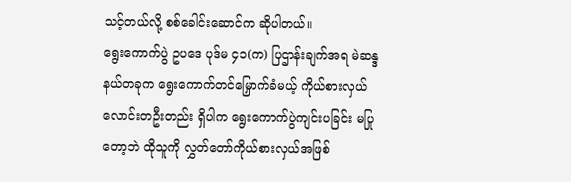သင့်တယ်လို့ စစ်ခေါင်းဆောင်က ဆိုပါတယ်။
ရွေးကောက်ပွဲ ဥပဒေ ပုဒ်မ ၄၁(က) ပြဌာန်းချက်အရ မဲဆန္ဒနယ်တခုက ရွေးကောက်တင်မြှောက်ခံမယ့် ကိုယ်စားလှယ် လောင်းတဦးတည်း ရှိပါက ရွေးကောက်ပွဲကျင်းပခြင်း မပြုတော့ဘဲ ထိုသူကို လွှတ်တော်ကိုယ်စားလှယ်အဖြစ်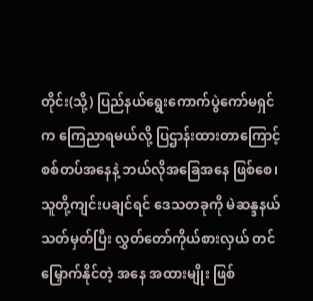တိုင်း(သို့) ပြည်နယ်ရွေးကောက်ပွဲကော်မရှင်က ကြေညာရမယ်လို့ ပြဌာန်းထားတာကြောင့် စစ်တပ်အနေနဲ့ ဘယ်လိုအခြေအနေ ဖြစ်စေ၊ သူတို့ကျင်းပချင်ရင် ဒေသတခုကို မဲဆန္ဒနယ်သတ်မှတ်ပြီး လွှတ်တော်ကိုယ်စားလှယ် တင်မြှောက်နိုင်တဲ့ အနေ အထားမျိုး ဖြစ်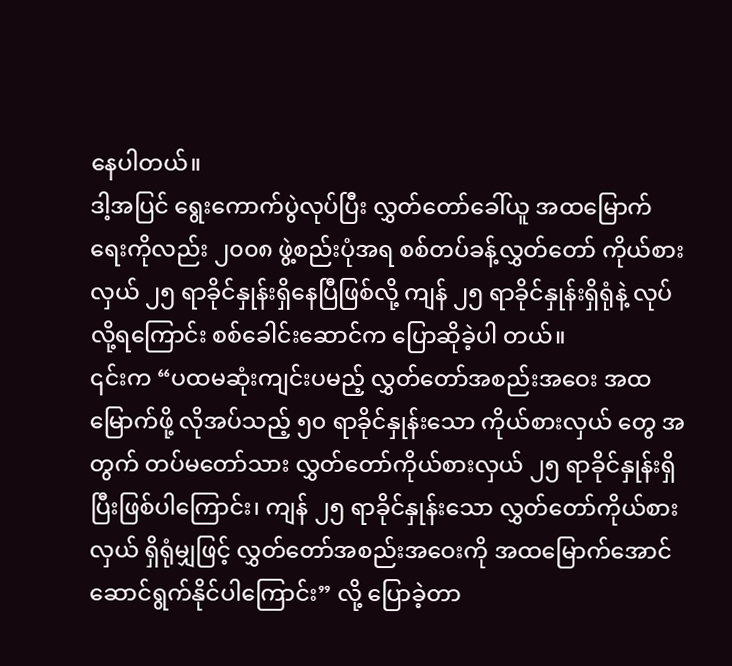နေပါတယ်။
ဒါ့အပြင် ရွေးကောက်ပွဲလုပ်ပြီး လွှတ်တော်ခေါ်ယူ အထမြောက်ရေးကိုလည်း ၂၀၀၈ ဖွဲ့စည်းပုံအရ စစ်တပ်ခန့်လွှတ်တော် ကိုယ်စားလှယ် ၂၅ ရာခိုင်နှုန်းရှိနေပြီဖြစ်လို့ ကျန် ၂၅ ရာခိုင်နှုန်းရှိရုံနဲ့ လုပ်လို့ရကြောင်း စစ်ခေါင်းဆောင်က ပြောဆိုခဲ့ပါ တယ်။
၎င်းက “ပထမဆုံးကျင်းပမည့် လွှတ်တော်အစည်းအဝေး အထမြောက်ဖို့ လိုအပ်သည့် ၅၀ ရာခိုင်နှုန်းသော ကိုယ်စားလှယ် တွေ အတွက် တပ်မတော်သား လွှတ်တော်ကိုယ်စားလှယ် ၂၅ ရာခိုင်နှုန်းရှိပြီးဖြစ်ပါကြောင်း၊ ကျန် ၂၅ ရာခိုင်နှုန်းသော လွှတ်တော်ကိုယ်စားလှယ် ရှိရုံမျှဖြင့် လွှတ်တော်အစည်းအဝေးကို အထမြောက်အောင် ဆောင်ရွက်နိုင်ပါကြောင်း” လို့ ပြောခဲ့တာ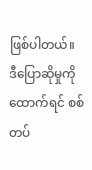ဖြစ်ပါတယ်။
ဒီပြောဆိုမှုကို ထောက်ရင် စစ်တပ်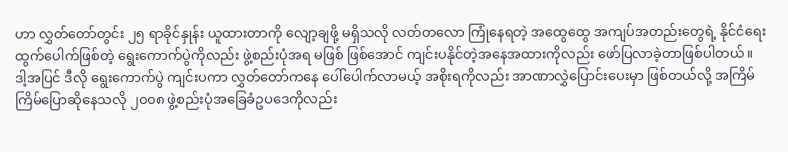ဟာ လွှတ်တော်တွင်း ၂၅ ရာခိုင်နှုန်း ယူထားတာကို လျော့ချဖို့ မရှိသလို လတ်တလော ကြုံနေရတဲ့ အထွေထွေ အကျပ်အတည်းတွေရဲ့ နိုင်ငံရေးထွက်ပေါက်ဖြစ်တဲ့ ရွေးကောက်ပွဲကိုလည်း ဖွဲ့စည်းပုံအရ မဖြစ် ဖြစ်အောင် ကျင်းပနိုင်တဲ့အနေအထားကိုလည်း ဖော်ပြလာခဲ့တာဖြစ်ပါတယ်။
ဒါ့အပြင် ဒီလို ရွေးကောက်ပွဲ ကျင်းပကာ လွှတ်တော်ကနေ ပေါ်ပေါက်လာမယ့် အစိုးရကိုလည်း အာဏာလွှဲပြောင်းပေးမှာ ဖြစ်တယ်လို့ အကြိမ်ကြိမ်ပြောဆိုနေသလို ၂၀၀၈ ဖွဲ့စည်းပုံအခြေခံဥပဒေကိုလည်း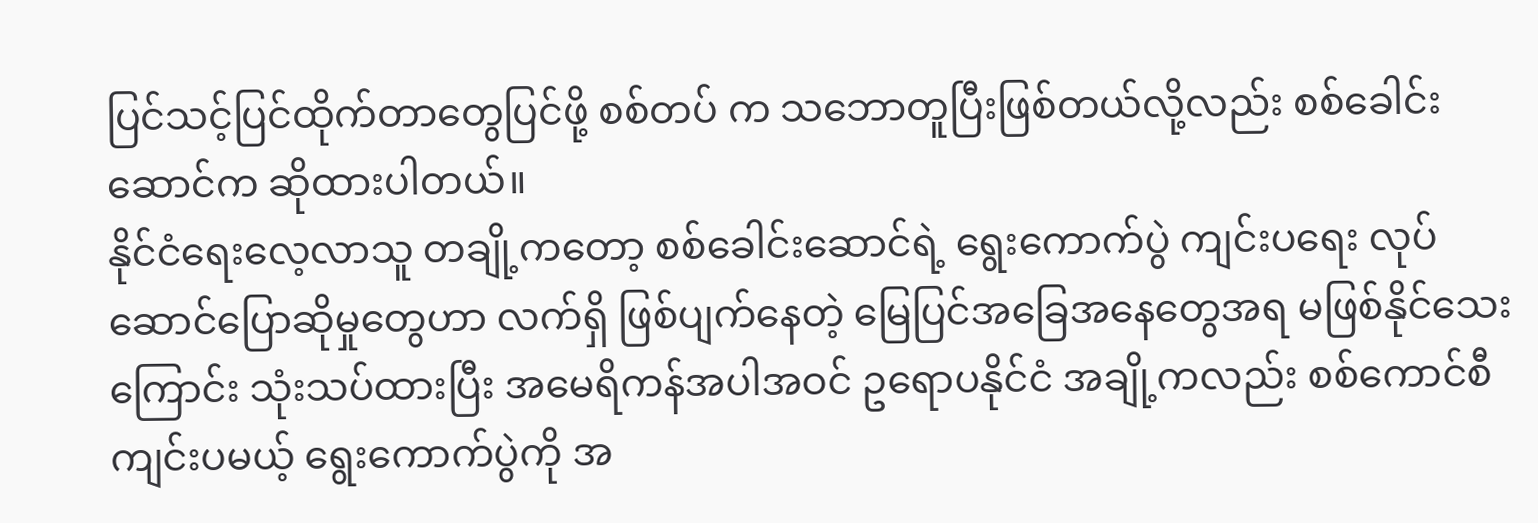ပြင်သင့်ပြင်ထိုက်တာတွေပြင်ဖို့ စစ်တပ် က သဘောတူပြီးဖြစ်တယ်လို့လည်း စစ်ခေါင်းဆောင်က ဆိုထားပါတယ်။
နိုင်ငံရေးလေ့လာသူ တချို့ကတော့ စစ်ခေါင်းဆောင်ရဲ့ ရွေးကောက်ပွဲ ကျင်းပရေး လုပ်ဆောင်ပြောဆိုမှုတွေဟာ လက်ရှိ ဖြစ်ပျက်နေတဲ့ မြေပြင်အခြေအနေတွေအရ မဖြစ်နိုင်သေးကြောင်း သုံးသပ်ထားပြီး အမေရိကန်အပါအဝင် ဥရောပနိုင်ငံ အချို့ကလည်း စစ်ကောင်စီကျင်းပမယ့် ရွေးကောက်ပွဲကို အ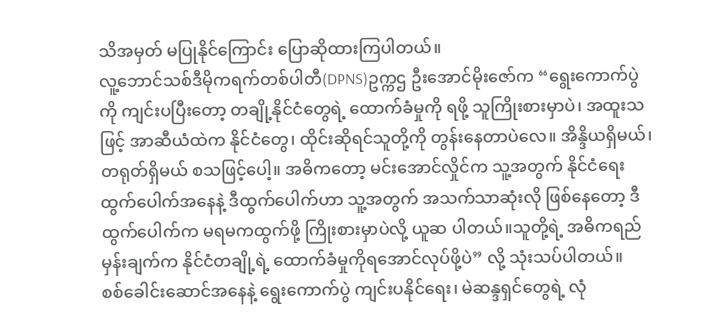သိအမှတ် မပြုနိုင်ကြောင်း ပြောဆိုထားကြပါတယ်။
လူ့ဘောင်သစ်ဒီမိုကရက်တစ်ပါတီ(DPNS)ဥက္ကဌ ဦးအောင်မိုးဇော်က “ရွေးကောက်ပွဲကို ကျင်းပပြီးတော့ တချို့နိုင်ငံတွေရဲ့ ထောက်ခံမှုကို ရဖို့ သူကြိုးစားမှာပဲ၊ အထူးသဖြင့် အာဆီယံထဲက နိုင်ငံတွေ၊ ထိုင်းဆိုရင်သူတို့ကို တွန်းနေတာပဲလေ။ အိန္ဒိယရှိမယ်၊ တရုတ်ရှိမယ် စသဖြင့်ပေါ့။ အဓိကတော့ မင်းအောင်လှိုင်က သူ့အတွက် နိုင်ငံရေးထွက်ပေါက်အနေနဲ့ ဒီထွက်ပေါက်ဟာ သူ့အတွက် အသက်သာဆုံးလို ဖြစ်နေတော့ ဒီထွက်ပေါက်က မရမကထွက်ဖို့ ကြိုးစားမှာပဲလို့ ယူဆ ပါတယ်။သူတို့ရဲ့ အဓိကရည်မှန်းချက်က နိုင်ငံတချို့ရဲ့ ထောက်ခံမှုကိုရအောင်လုပ်ဖို့ပဲ” လို့ သုံးသပ်ပါတယ်။
စစ်ခေါင်းဆောင်အနေနဲ့ ရွေးကောက်ပွဲ ကျင်းပနိုင်ရေး၊ မဲဆန္ဒရှင်တွေရဲ့ လုံ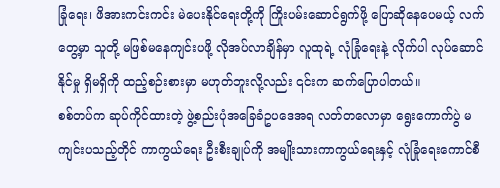ခြုံရေး၊ ဖိအားကင်းကင်း မဲပေးနိုင်ရေးတို့ကို ကြိုးပမ်းဆောင်ရွက်ဖို့ ပြောဆိုနေပေမယ့် လက်တွေ့မှာ သူတို့ မဖြစ်မနေကျင်းပဖို့ လိုအပ်လာချိန်မှာ လူထုရဲ့ လုံခြုံရေးနဲ့ လိုက်ပါ လုပ်ဆောင်နိုင်မှု ရှိမရှိကို ထည့်စဉ်းစားမှာ မဟုတ်ဘူးလို့လည်း ၎င်းက ဆက်ပြောပါတယ်။
စစ်တပ်က ဆုပ်ကိုင်ထားတဲ့ ဖွဲ့စည်းပုံအခြေခံဥပဒေအရ လတ်တလောမှာ ရွေးကောက်ပွဲ မကျင်းပသည့်တိုင် ကာကွယ်ရေး ဦးစီးချုပ်ကို အမျိုးသားကာကွယ်ရေးနှင့် လုံခြုံရေးကောင်စီ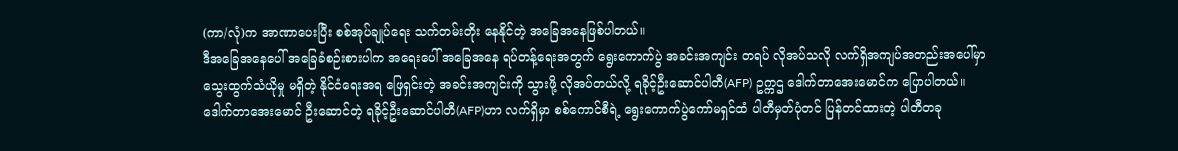(ကာ/လုံ)က အာဏာပေးပြီး စစ်အုပ်ချုပ်ရေး သက်တမ်းတိုး နေနိုင်တဲ့ အခြေအနေဖြစ်ပါတယ်။
ဒီအခြေအနေပေါ် အခြေခံစဉ်းစားပါက အရေးပေါ် အခြေအနေ ရပ်တန့်ရေးအတွက် ရွေးကောက်ပွဲ အခင်းအကျင်း တရပ် လိုအပ်သလို လက်ရှိအကျပ်အတည်းအပေါ်မှာ သွေးထွက်သံယိုမှု မရှိတဲ့ နိုင်ငံရေးအရ ဖြေရှင်းတဲ့ အခင်းအကျင်းကို သွားဖို့ လိုအပ်တယ်လို့ ရခိုင့်ဦးဆောင်ပါတီ(AFP) ဥက္ကဌ ဒေါက်တာအေးမောင်က ပြောပါတယ်။
ဒေါက်တာအေးမောင် ဦးဆောင်တဲ့ ရခိုင့်ဦးဆောင်ပါတီ(AFP)ဟာ လက်ရှိမှာ စစ်ကောင်စီရဲ့ ရွေးကောက်ပွဲကော်မရှင်ထံ ပါတီမှတ်ပုံတင် ပြန်တင်ထားတဲ့ ပါတီတခု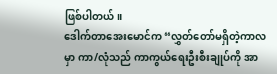ဖြစ်ပါတယ်။
ဒေါက်တာအေးမောင်က “လွှတ်တော်မရှိတဲ့ကာလမှာ ကာ/လုံသည် ကာကွယ်ရေးဦးစီးချုပ်ကို အာ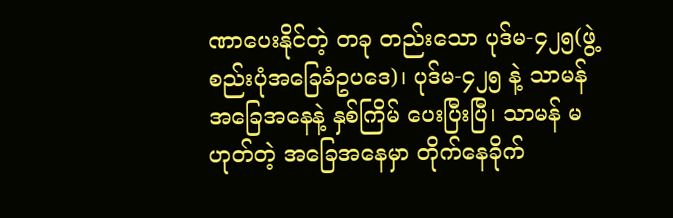ဏာပေးနိုင်တဲ့ တခု တည်းသော ပုဒ်မ-၄၂၅(ဖွဲ့စည်းပုံအခြေခံဥပဒေ)၊ ပုဒ်မ-၄၂၅ နဲ့ သာမန်အခြေအနေနဲ့ နှစ်ကြိမ် ပေးပြီးပြီ၊ သာမန် မဟုတ်တဲ့ အခြေအနေမှာ တိုက်နေခိုက်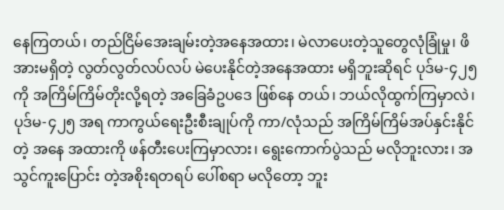နေကြတယ်၊ တည်ငြိမ်အေးချမ်းတဲ့အနေအထား၊ မဲလာပေးတဲ့သူတွေလုံခြုံမှု၊ ဖိအားမရှိတဲ့ လွတ်လွတ်လပ်လပ် မဲပေးနိုင်တဲ့အနေအထား မရှိဘူးဆိုရင် ပုဒ်မ-၄၂၅ ကို အကြိမ်ကြိမ်တိုးလို့ရတဲ့ အခြေခံဥပဒေ ဖြစ်နေ တယ်၊ ဘယ်လိုထွက်ကြမှာလဲ၊ ပုဒ်မ-၄၂၅ အရ ကာကွယ်ရေးဦးစီးချုပ်ကို ကာ/လုံသည် အကြိမ်ကြိမ်အပ်နှင်းနိုင်တဲ့ အနေ အထားကို ဖန်တီးပေးကြမှာလား၊ ရွေးကောက်ပွဲသည် မလိုဘူးလား၊ အသွင်ကူးပြောင်း တဲ့အစိုးရတရပ် ပေါ်စရာ မလိုတော့ ဘူး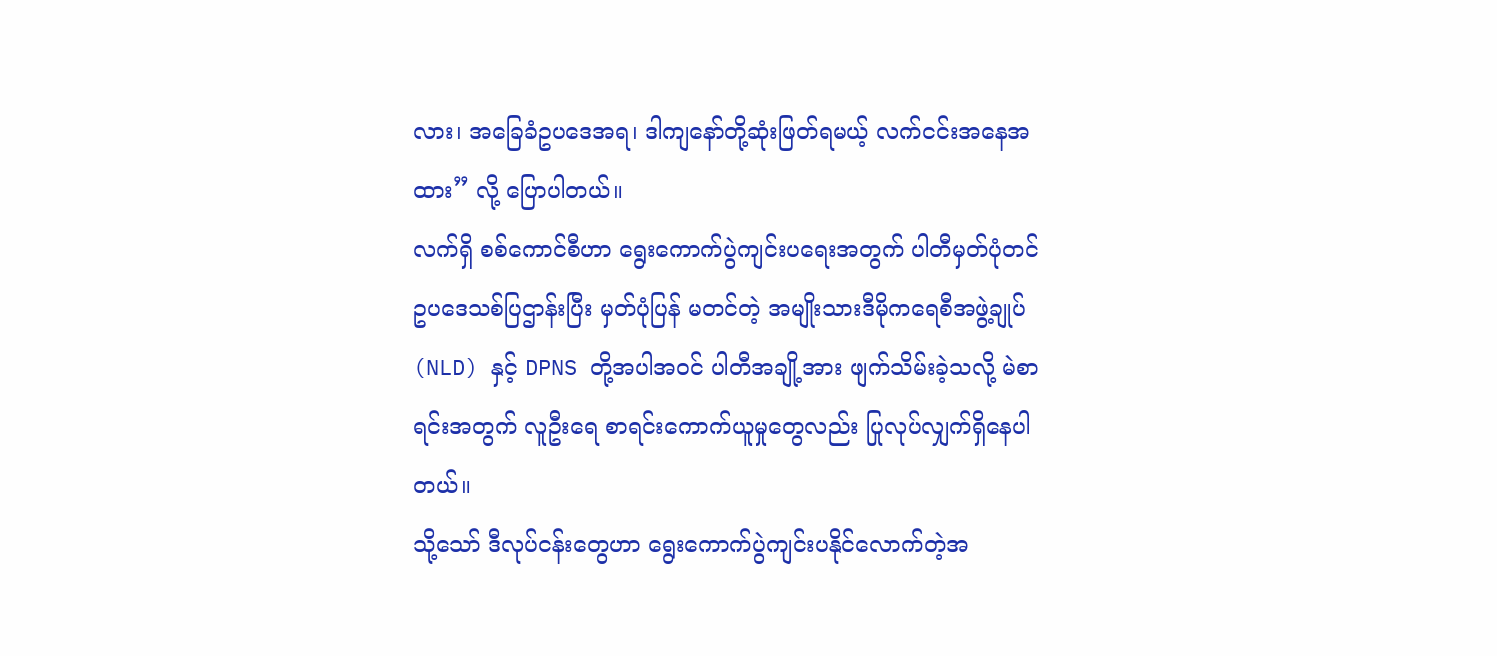လား၊ အခြေခံဥပဒေအရ၊ ဒါကျနော်တို့ဆုံးဖြတ်ရမယ့် လက်ငင်းအနေအထား” လို့ ပြောပါတယ်။
လက်ရှိ စစ်ကောင်စီဟာ ရွေးကောက်ပွဲကျင်းပရေးအတွက် ပါတီမှတ်ပုံတင်ဥပဒေသစ်ပြဌာန်းပြီး မှတ်ပုံပြန် မတင်တဲ့ အမျိုးသားဒီမိုကရေစီအဖွဲ့ချုပ် (NLD) နှင့် DPNS တို့အပါအဝင် ပါတီအချို့အား ဖျက်သိမ်းခဲ့သလို့ မဲစာရင်းအတွက် လူဦးရေ စာရင်းကောက်ယူမှုတွေလည်း ပြုလုပ်လျှက်ရှိနေပါတယ်။
သို့သော် ဒီလုပ်ငန်းတွေဟာ ရွေးကောက်ပွဲကျင်းပနိုင်လောက်တဲ့အ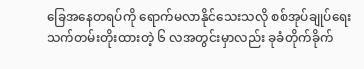ခြေအနေတရပ်ကို ရောက်မလာနိုင်သေးသလို စစ်အုပ်ချုပ်ရေး သက်တမ်းတိုးထားတဲ့ ၆ လအတွင်းမှာလည်း ခုခံတိုက်ခိုက်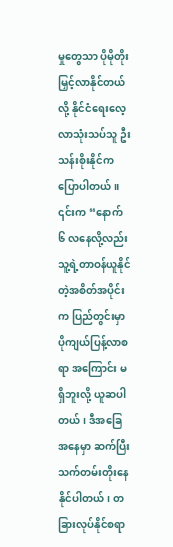မှုတွေသာ ပိုမိုတိုးမြှင့်လာနိုင်တယ်လို့ နိုင်ငံရေးလေ့လာသုံးသပ်သူ ဦးသန်းစိုးနိုင်က ပြောပါတယ်။
၎င်းက “နောက် ၆ လနေလို့လည်း သူ့ရဲ့တာဝန်ယူနိုင်တဲ့အစိတ်အပိုင်းက ပြည်တွင်းမှာ ပိုကျယ်ပြန့်လာစရာ အကြောင်း မရှိဘူးလို့ ယူဆပါတယ်၊ ဒီအခြေအနေမှာ ဆက်ပြီး သက်တမ်းတိုးနေနိုင်ပါတယ်၊ တခြားလုပ်နိုင်စရာ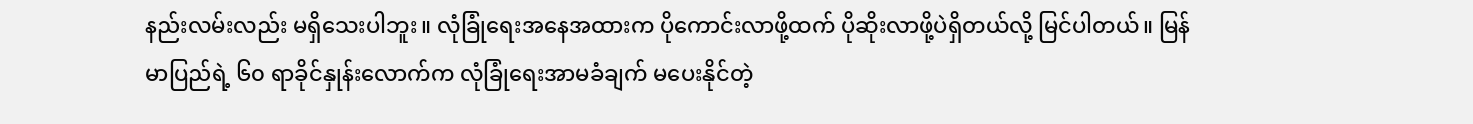နည်းလမ်းလည်း မရှိသေးပါဘူး။ လုံခြုံရေးအနေအထားက ပိုကောင်းလာဖို့ထက် ပိုဆိုးလာဖို့ပဲရှိတယ်လို့ မြင်ပါတယ်။ မြန်မာပြည်ရဲ့ ၆၀ ရာခိုင်နှုန်းလောက်က လုံခြုံရေးအာမခံချက် မပေးနိုင်တဲ့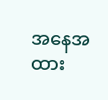အနေအထား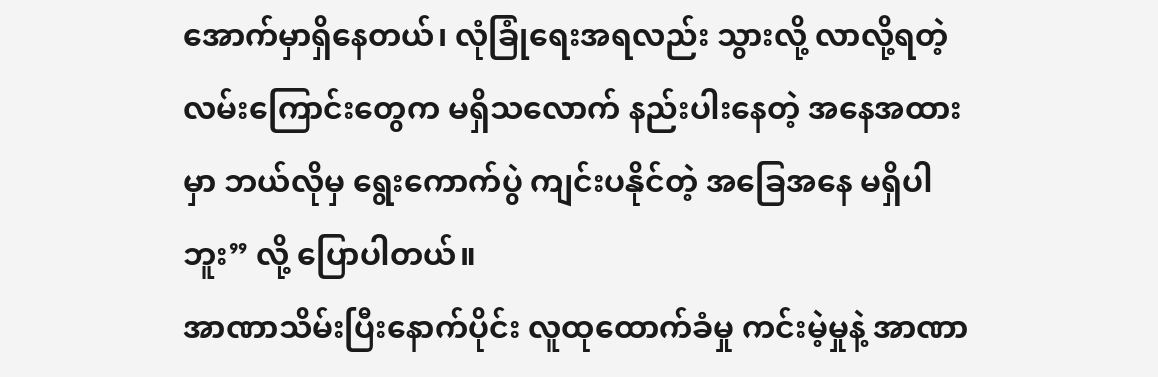အောက်မှာရှိနေတယ်၊ လုံခြုံရေးအရလည်း သွားလို့ လာလို့ရတဲ့ လမ်းကြောင်းတွေက မရှိသလောက် နည်းပါးနေတဲ့ အနေအထားမှာ ဘယ်လိုမှ ရွေးကောက်ပွဲ ကျင်းပနိုင်တဲ့ အခြေအနေ မရှိပါဘူး” လို့ ပြောပါတယ်။
အာဏာသိမ်းပြီးနောက်ပိုင်း လူထုထောက်ခံမှု ကင်းမဲ့မှုနဲ့ အာဏာ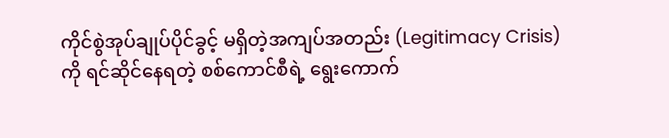ကိုင်စွဲအုပ်ချုပ်ပိုင်ခွင့် မရှိတဲ့အကျပ်အတည်း (Legitimacy Crisis)ကို ရင်ဆိုင်နေရတဲ့ စစ်ကောင်စီရဲ့ ရွေးကောက်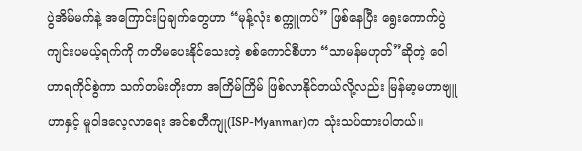ပွဲအိမ်မက်နဲ့ အကြောင်းပြချက်တွေဟာ “မုန့်လုံး စက္ကူကပ်” ဖြစ်နေပြီး ရွေးကောက်ပွဲ ကျင်းပမယ့်ရက်ကို ကတိမပေးနိုင်သေးတဲ့ စစ်ကောင်စီဟာ “သာမန်မဟုတ်”ဆိုတဲ့ ဝေါဟာရကိုင်စွဲကာ သက်တမ်းတိုးတာ အကြိမ်ကြိမ် ဖြစ်လာနိုင်တယ်လို့လည်း မြန်မာ့မဟာဗျူဟာနှင့် မူဝါဒလေ့လာရေး အင်စတီကျု(ISP-Myanmar)က သုံးသပ်ထားပါတယ်။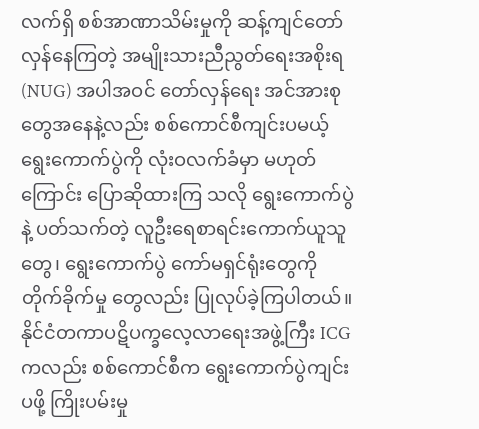လက်ရှိ စစ်အာဏာသိမ်းမှုကို ဆန့်ကျင်တော်လှန်နေကြတဲ့ အမျိုးသားညီညွတ်ရေးအစိုးရ(NUG) အပါအဝင် တော်လှန်ရေး အင်အားစုတွေအနေနဲ့လည်း စစ်ကောင်စီကျင်းပမယ့် ရွေးကောက်ပွဲကို လုံးဝလက်ခံမှာ မဟုတ်ကြောင်း ပြောဆိုထားကြ သလို ရွေးကောက်ပွဲနဲ့ ပတ်သက်တဲ့ လူဦးရေစာရင်းကောက်ယူသူတွေ၊ ရွေးကောက်ပွဲ ကော်မရှင်ရုံးတွေကို တိုက်ခိုက်မှု တွေလည်း ပြုလုပ်ခဲ့ကြပါတယ်။
နိုင်ငံတကာပဋိပက္ခလေ့လာရေးအဖွဲ့ကြီး ICG ကလည်း စစ်ကောင်စီက ရွေးကောက်ပွဲကျင်းပဖို့ ကြိုးပမ်းမှု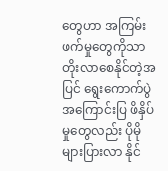တွေဟာ အကြမ်း ဖက်မှုတွေကိုသာ တိုးလာစေနိုင်တဲ့အပြင် ရွေးကောက်ပွဲအကြောင်းပြ ဖိနှိပ်မှုတွေလည်း ပိုမို များပြားလာ နိုင်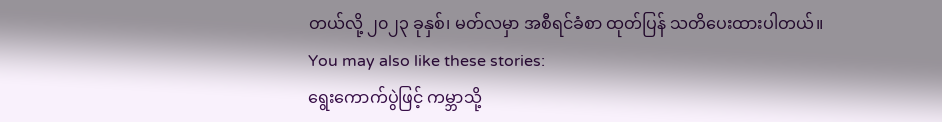တယ်လို့ ၂၀၂၃ ခုနှစ်၊ မတ်လမှာ အစီရင်ခံစာ ထုတ်ပြန် သတိပေးထားပါတယ်။
You may also like these stories:
ရွေးကောက်ပွဲဖြင့် ကမ္ဘာသို့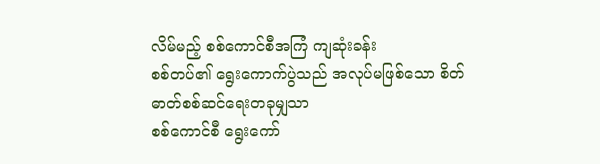လိမ်မည့် စစ်ကောင်စီအကြံ ကျဆုံးခန်း
စစ်တပ်၏ ရွေးကောက်ပွဲသည် အလုပ်မဖြစ်သော စိတ်ဓာတ်စစ်ဆင်ရေးတခုမျှသာ
စစ်ကောင်စီ ရွေးကော်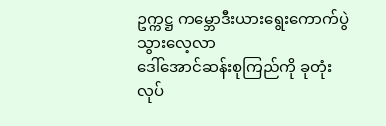ဥက္ကဋ္ဌ ကမ္ဘောဒီးယားရွေးကောက်ပွဲ သွားလေ့လာ
ဒေါ်အောင်ဆန်းစုကြည်ကို ခုတုံးလုပ်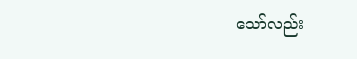သော်လည်း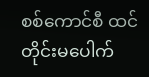စစ်ကောင်စီ ထင်တိုင်းမပေါက်